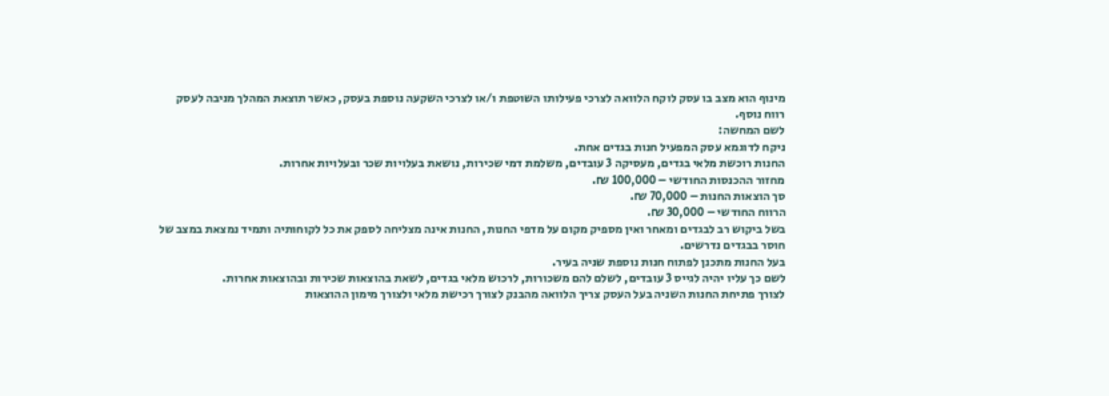מינוף הוא מצב בו עסק לוקח הלוואה לצרכי פעילותו השוטפת ו/או לצרכי השקעה נוספת בעסק, כאשר תוצאת המהלך מניבה לעסק רווח נוסף.
לשם המחשה:
ניקח לדוגמא עסק המפעיל חנות בגדים אחת.
החנות רוכשת מלאי בגדים, מעסיקה 3 עובדים, משלמת דמי שכירות, נושאת בעלויות שכר ובעלויות אחרות.
מחזור ההכנסות החודשי – 100,000 ₪.
סך הוצאות החנות – 70,000 ₪.
הרווח החודשי – 30,000 ₪.
בשל ביקוש רב לבגדים ומאחר ואין מספיק מקום על מדפי החנות, החנות אינה מצליחה לספק את כל לקוחותיה ותמיד נמצאת במצב של חוסר בבגדים נדרשים.
בעל החנות מתכנן לפתוח חנות נוספת שניה בעיר.
לשם כך עליו יהיה לגייס 3 עובדים, לשלם להם משכורות, לרכוש מלאי בגדים, לשאת בהוצאות שכירות ובהוצאות אחרות.
לצורך פתיחת החנות השניה בעל העסק צריך הלוואה מהבנק לצורך רכישת מלאי ולצורך מימון ההוצאות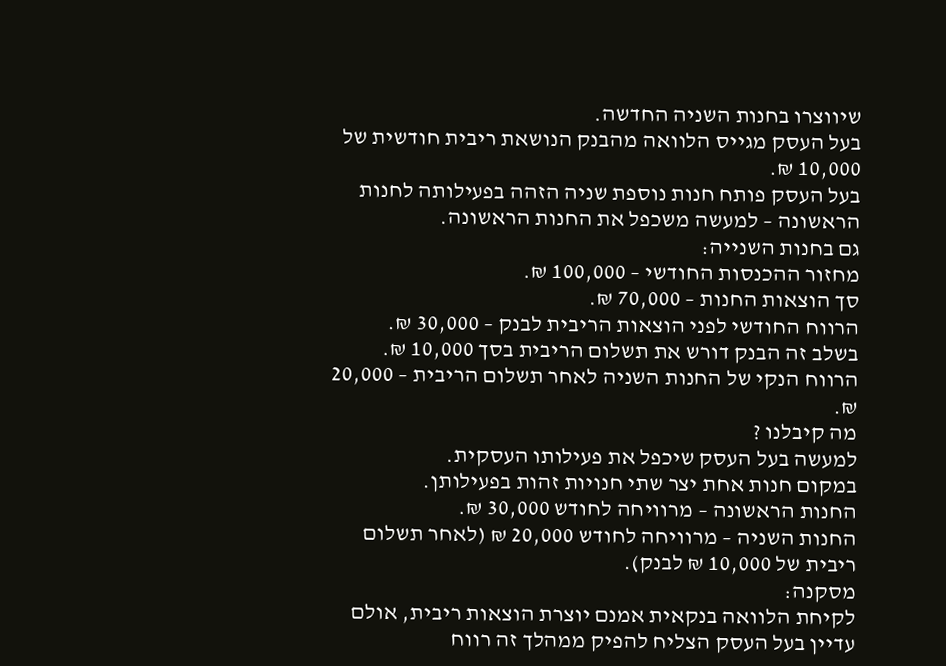שיווצרו בחנות השניה החדשה.
בעל העסק מגייס הלוואה מהבנק הנושאת ריבית חודשית של 10,000 ₪.
בעל העסק פותח חנות נוספת שניה הזהה בפעילותה לחנות הראשונה – למעשה משכפל את החנות הראשונה.
גם בחנות השנייה:
מחזור ההכנסות החודשי – 100,000 ₪.
סך הוצאות החנות – 70,000 ₪.
הרווח החודשי לפני הוצאות הריבית לבנק – 30,000 ₪.
בשלב זה הבנק דורש את תשלום הריבית בסך 10,000 ₪.
הרווח הנקי של החנות השניה לאחר תשלום הריבית – 20,000 ₪.
מה קיבלנו ?
למעשה בעל העסק שיכפל את פעילותו העסקית.
במקום חנות אחת יצר שתי חנויות זהות בפעילותן.
החנות הראשונה – מרוויחה לחודש 30,000 ₪.
החנות השניה – מרוויחה לחודש 20,000 ₪ (לאחר תשלום ריבית של 10,000 ₪ לבנק).
מסקנה:
לקיחת הלוואה בנקאית אמנם יוצרת הוצאות ריבית, אולם עדיין בעל העסק הצליח להפיק ממהלך זה רווח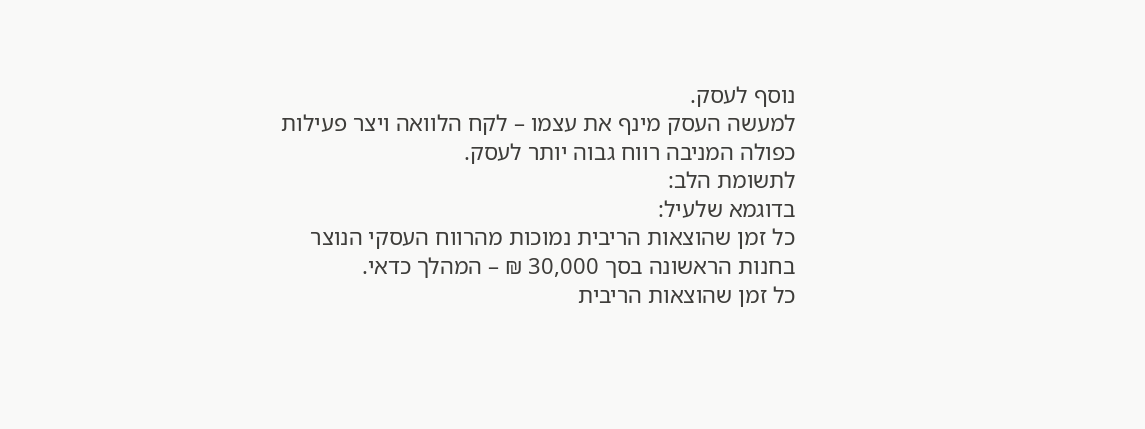נוסף לעסק.
למעשה העסק מינף את עצמו – לקח הלוואה ויצר פעילות כפולה המניבה רווח גבוה יותר לעסק.
לתשומת הלב:
בדוגמא שלעיל:
כל זמן שהוצאות הריבית נמוכות מהרווח העסקי הנוצר בחנות הראשונה בסך 30,000 ₪ – המהלך כדאי.
כל זמן שהוצאות הריבית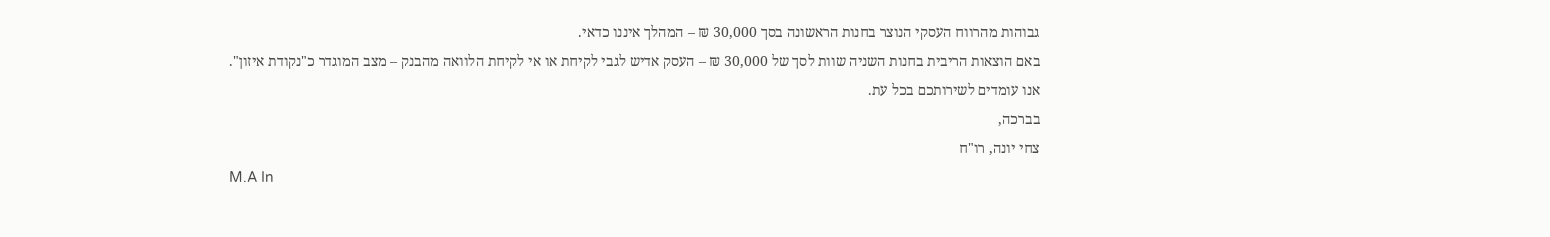גבוהות מהרווח העסקי הנוצר בחנות הראשונה בסך 30,000 ₪ – המהלך איננו כדאי.
באם הוצאות הריבית בחנות השניה שוות לסך של 30,000 ₪ – העסק אדיש לגבי לקיחת או אי לקיחת הלוואה מהבנק – מצב המוגדר כ"נקודת איזון".
אנו עומדים לשירותכם בכל עת.
בברכה,
צחי יונה, רו"ח
M.A In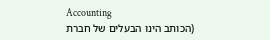Accounting
(הכותב הינו הבעלים של חברת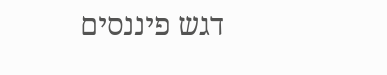דגש פיננסים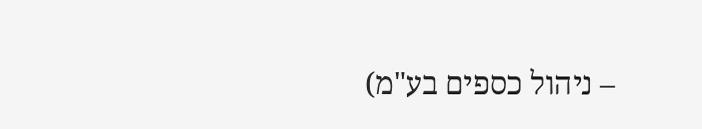– ניהול כספים בע"מ)